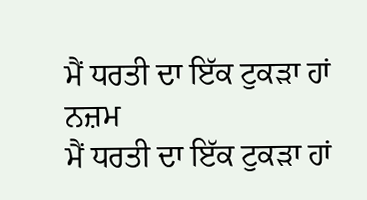ਮੈਂ ਧਰਤੀ ਦਾ ਇੱਕ ਟੁਕੜਾ ਹਾਂ
ਨਜ਼ਮ
ਮੈਂ ਧਰਤੀ ਦਾ ਇੱਕ ਟੁਕੜਾ ਹਾਂ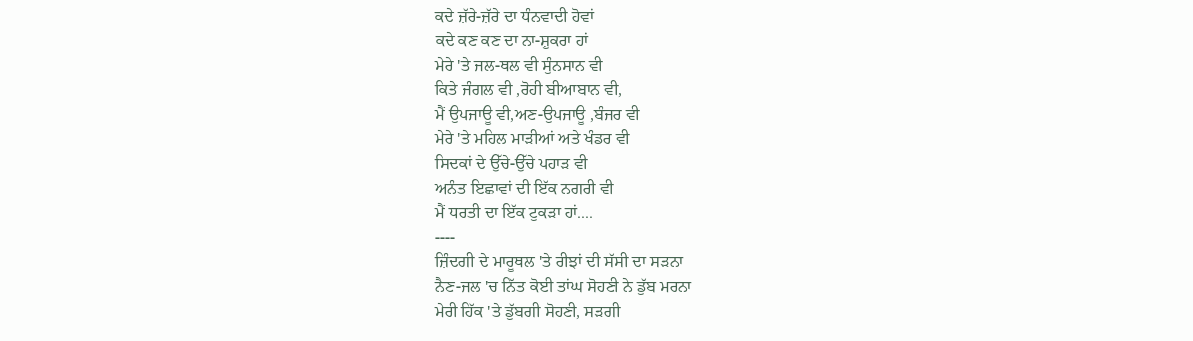ਕਦੇ ਜ਼ੱਰੇ-ਜ਼ੱਰੇ ਦਾ ਧੰਨਵਾਦੀ ਹੋਵਾਂ
ਕਦੇ ਕਣ ਕਣ ਦਾ ਨਾ-ਸ਼ੁਕਰਾ ਹਾਂ
ਮੇਰੇ 'ਤੇ ਜਲ-ਥਲ ਵੀ ਸੁੰਨਸਾਨ ਵੀ
ਕਿਤੇ ਜੰਗਲ ਵੀ ,ਰੋਹੀ ਬੀਆਬਾਨ ਵੀ,
ਮੈਂ ਉਪਜਾਊ ਵੀ,ਅਣ-ਉਪਜਾਊ ,ਬੰਜਰ ਵੀ
ਮੇਰੇ 'ਤੇ ਮਹਿਲ ਮਾੜੀਆਂ ਅਤੇ ਖੰਡਰ ਵੀ
ਸਿਦਕਾਂ ਦੇ ਉੱਚੇ-ਉੱਚੇ ਪਹਾੜ ਵੀ
ਅਨੰਤ ਇਛਾਵਾਂ ਦੀ ਇੱਕ ਨਗਰੀ ਵੀ
ਮੈਂ ਧਰਤੀ ਦਾ ਇੱਕ ਟੁਕੜਾ ਹਾਂ....
----
ਜ਼ਿੰਦਗੀ ਦੇ ਮਾਰੂਥਲ 'ਤੇ ਰੀਝਾਂ ਦੀ ਸੱਸੀ ਦਾ ਸੜਨਾ
ਨੈਣ-ਜਲ 'ਚ ਨਿੱਤ ਕੋਈ ਤਾਂਘ ਸੋਹਣੀ ਨੇ ਡੁੱਬ ਮਰਨਾ
ਮੇਰੀ ਹਿੱਕ 'ਤੇ ਡੁੱਬਗੀ ਸੋਹਣੀ, ਸੜਗੀ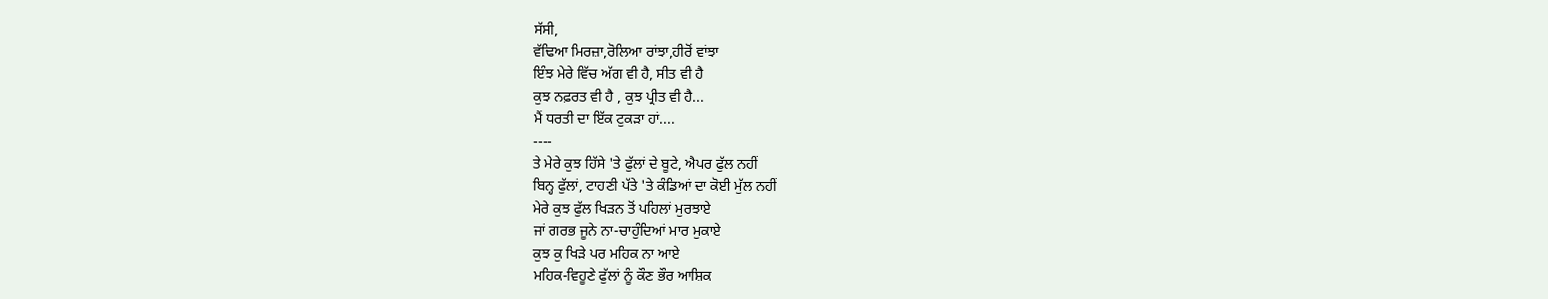ਸੱਸੀ,
ਵੱਢਿਆ ਮਿਰਜ਼ਾ,ਰੋਲਿਆ ਰਾਂਝਾ,ਹੀਰੋਂ ਵਾਂਝਾ
ਇੰਝ ਮੇਰੇ ਵਿੱਚ ਅੱਗ ਵੀ ਹੈ, ਸੀਤ ਵੀ ਹੈ
ਕੁਝ ਨਫ਼ਰਤ ਵੀ ਹੈ , ਕੁਝ ਪ੍ਰੀਤ ਵੀ ਹੈ...
ਮੈਂ ਧਰਤੀ ਦਾ ਇੱਕ ਟੁਕੜਾ ਹਾਂ....
----
ਤੇ ਮੇਰੇ ਕੁਝ ਹਿੱਸੇ 'ਤੇ ਫੁੱਲਾਂ ਦੇ ਬੂਟੇ, ਐਪਰ ਫੁੱਲ ਨਹੀਂ
ਬਿਨ੍ਹ ਫੁੱਲਾਂ, ਟਾਹਣੀ ਪੱਤੇ 'ਤੇ ਕੰਡਿਆਂ ਦਾ ਕੋਈ ਮੁੱਲ ਨਹੀਂ
ਮੇਰੇ ਕੁਝ ਫੁੱਲ ਖਿੜਨ ਤੋਂ ਪਹਿਲਾਂ ਮੁਰਝਾਏ
ਜਾਂ ਗਰਭ ਜੂਨੇ ਨਾ-ਚਾਹੁੰਦਿਆਂ ਮਾਰ ਮੁਕਾਏ
ਕੁਝ ਕੁ ਖਿੜੇ ਪਰ ਮਹਿਕ ਨਾ ਆਏ
ਮਹਿਕ-ਵਿਹੂਣੇ ਫੁੱਲਾਂ ਨੂੰ ਕੌਣ ਭੌਰ ਆਸ਼ਿਕ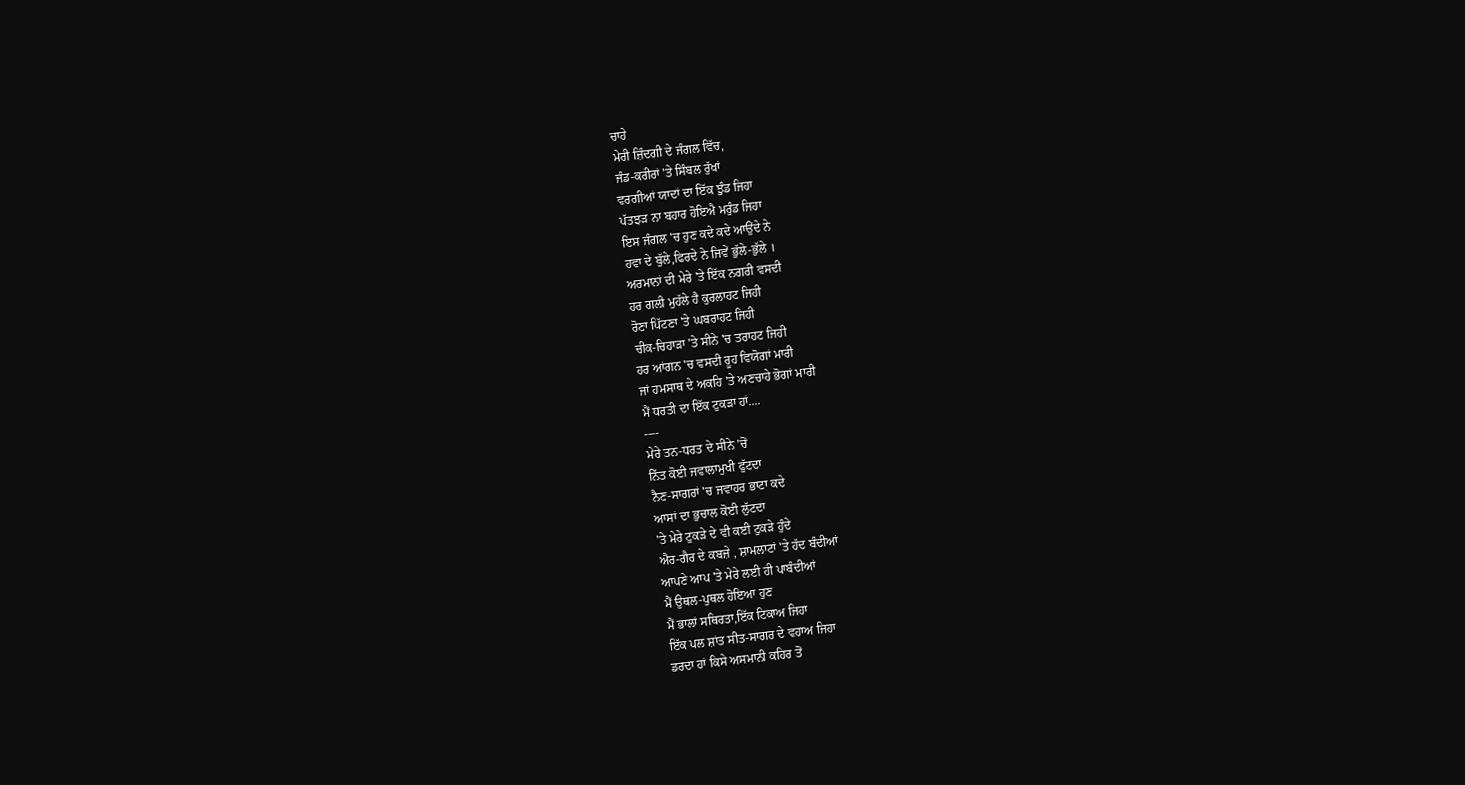ਚਾਹੇ
ਮੇਰੀ ਜ਼ਿੰਦਗੀ ਦੇ ਜੰਗਲ ਵਿੱਚ,
ਜੰਡ-ਕਰੀਰਾਂ 'ਤੇ ਸਿੰਬਲ ਰੁੱਖਾਂ
ਵਰਗੀਆਂ ਯਾਦਾਂ ਦਾ ਇੱਕ ਝੁੰਡ ਜਿਹਾ
ਪੱਤਝੜ ਨਾ ਬਹਾਰ ਹੋਇਐ ਮਰੁੰਡ ਜਿਹਾ
ਇਸ ਜੰਗਲ 'ਚ ਹੁਣ ਕਦੇ ਕਦੇ ਆਉਂਦੇ ਨੇ
ਹਵਾ ਦੇ ਬੁੱਲੇ,ਫਿਰਦੇ ਨੇ ਜਿਵੇਂ ਭੁੱਲੇ-ਭੁੱਲੇ ।
ਅਰਮਾਨਾਂ ਦੀ ਮੇਰੇ 'ਤੇ ਇੱਕ ਨਗਰੀ ਵਸਦੀ
ਹਰ ਗਲੀ ਮੁਹੱਲੇ ਹੈ ਕੁਰਲਾਹਟ ਜਿਹੀ
ਰੋਣਾ ਪਿੱਟਣਾ 'ਤੇ ਘਬਰਾਹਟ ਜਿਹੀ
ਚੀਕ-ਚਿਹਾੜਾ 'ਤੇ ਸੀਨੇ 'ਚ ਤਰਾਹਟ ਜਿਹੀ
ਹਰ ਆਂਗਨ 'ਚ ਵਸਦੀ ਰੂਹ ਵਿਯੋਗਾਂ ਮਾਰੀ
ਜਾਂ ਹਮਸਾਥ ਦੇ ਅਕਹਿ 'ਤੇ ਅਣਚਾਹੇ ਭੋਗਾਂ ਮਾਰੀ
ਮੈਂ ਧਰਤੀ ਦਾ ਇੱਕ ਟੁਕੜਾ ਹਾਂ....
----
ਮੇਰੇ ਤਨ-ਧਰਤ ਦੇ ਸੀਨੇ 'ਚੋਂ
ਨਿੱਤ ਕੋਈ ਜਵਾਲਾਮੁਖੀ ਫੁੱਟਦਾ
ਨੈਣ-ਸਾਗਰਾਂ 'ਚ ਜਵਾਹਰ ਭਾਟਾ ਕਦੇ
ਆਸਾਂ ਦਾ ਭੁਚਾਲ ਕੋਈ ਲੁੱਟਦਾ
'ਤੇ ਮੇਰੇ ਟੁਕੜੇ ਦੇ ਵੀ ਕਈ ਟੁਕੜੇ ਹੁੰਦੇ
ਐਰ-ਗੈਰ ਦੇ ਕਬਜ਼ੇ , ਸ਼ਾਮਲਾਟਾਂ 'ਤੇ ਹੱਦ ਬੰਦੀਆਂ
ਆਪਣੇ ਆਪ 'ਤੇ ਮੇਰੇ ਲਈ ਹੀ ਪਾਬੰਦੀਆਂ
ਮੈਂ ਉਥਲ-ਪੁਥਲ ਹੋਇਆ ਹੁਣ
ਮੈਂ ਭਾਲਾਂ ਸਥਿਰਤਾ,ਇੱਕ ਟਿਕਾਅ ਜਿਹਾ
ਇੱਕ ਪਲ ਸ਼ਾਂਤ ਸੀਤ-ਸਾਗਰ ਦੇ ਵਹਾਅ ਜਿਹਾ
ਡਰਦਾ ਹਾਂ ਕਿਸੇ ਅਸਮਾਨੀ ਕਹਿਰ ਤੋਂ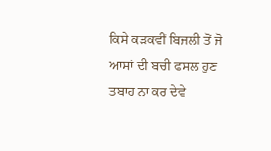ਕਿਸੇ ਕੜਕਵੀਂ ਬਿਜਲੀ ਤੋਂ ਜੋ
ਆਸਾਂ ਦੀ ਬਚੀ ਫਸਲ ਹੁਣ ਤਬਾਹ ਨਾ ਕਰ ਦੇਵੇ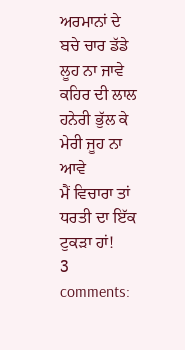ਅਰਮਾਨਾਂ ਦੇ ਬਚੇ ਚਾਰ ਡੱਡੇ ਲੂਹ ਨਾ ਜਾਵੇ
ਕਹਿਰ ਦੀ ਲਾਲ ਹਨੇਰੀ ਭੁੱਲ ਕੇ ਮੇਰੀ ਜੂਹ ਨਾ ਆਵੇ
ਮੈਂ ਵਿਚਾਰਾ ਤਾਂ ਧਰਤੀ ਦਾ ਇੱਕ ਟੁਕੜਾ ਹਾਂ!
3 comments: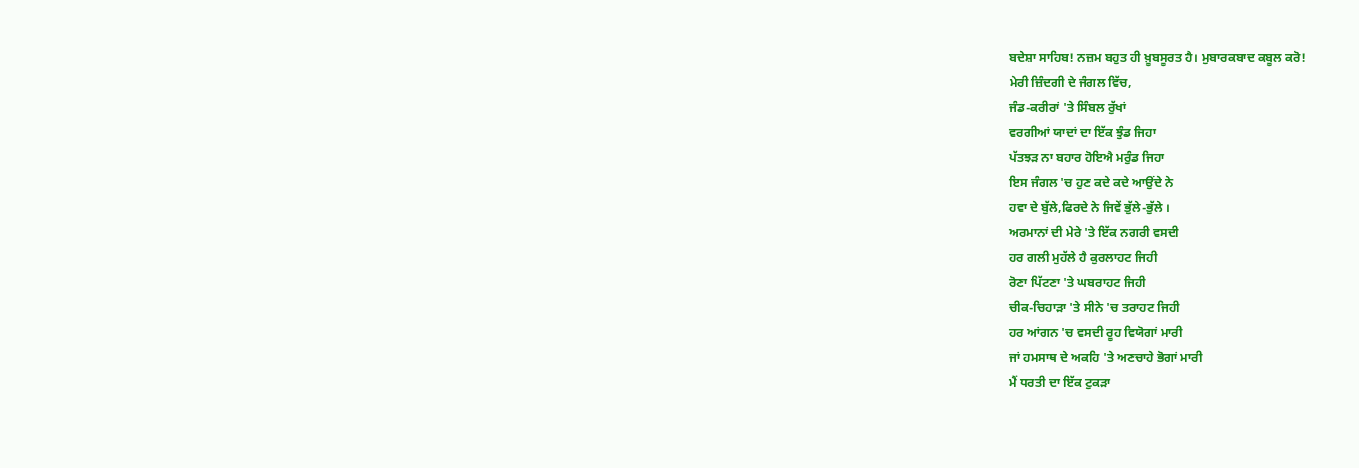ਬਦੇਸ਼ਾ ਸਾਹਿਬ! ਨਜ਼ਮ ਬਹੁਤ ਹੀ ਖ਼ੂਬਸੂਰਤ ਹੈ। ਮੁਬਾਰਕਬਾਦ ਕਬੂਲ ਕਰੋ!
ਮੇਰੀ ਜ਼ਿੰਦਗੀ ਦੇ ਜੰਗਲ ਵਿੱਚ,
ਜੰਡ-ਕਰੀਰਾਂ 'ਤੇ ਸਿੰਬਲ ਰੁੱਖਾਂ
ਵਰਗੀਆਂ ਯਾਦਾਂ ਦਾ ਇੱਕ ਝੁੰਡ ਜਿਹਾ
ਪੱਤਝੜ ਨਾ ਬਹਾਰ ਹੋਇਐ ਮਰੁੰਡ ਜਿਹਾ
ਇਸ ਜੰਗਲ 'ਚ ਹੁਣ ਕਦੇ ਕਦੇ ਆਉਂਦੇ ਨੇ
ਹਵਾ ਦੇ ਬੁੱਲੇ,ਫਿਰਦੇ ਨੇ ਜਿਵੇਂ ਭੁੱਲੇ-ਭੁੱਲੇ ।
ਅਰਮਾਨਾਂ ਦੀ ਮੇਰੇ 'ਤੇ ਇੱਕ ਨਗਰੀ ਵਸਦੀ
ਹਰ ਗਲੀ ਮੁਹੱਲੇ ਹੈ ਕੁਰਲਾਹਟ ਜਿਹੀ
ਰੋਣਾ ਪਿੱਟਣਾ 'ਤੇ ਘਬਰਾਹਟ ਜਿਹੀ
ਚੀਕ-ਚਿਹਾੜਾ 'ਤੇ ਸੀਨੇ 'ਚ ਤਰਾਹਟ ਜਿਹੀ
ਹਰ ਆਂਗਨ 'ਚ ਵਸਦੀ ਰੂਹ ਵਿਯੋਗਾਂ ਮਾਰੀ
ਜਾਂ ਹਮਸਾਥ ਦੇ ਅਕਹਿ 'ਤੇ ਅਣਚਾਹੇ ਭੋਗਾਂ ਮਾਰੀ
ਮੈਂ ਧਰਤੀ ਦਾ ਇੱਕ ਟੁਕੜਾ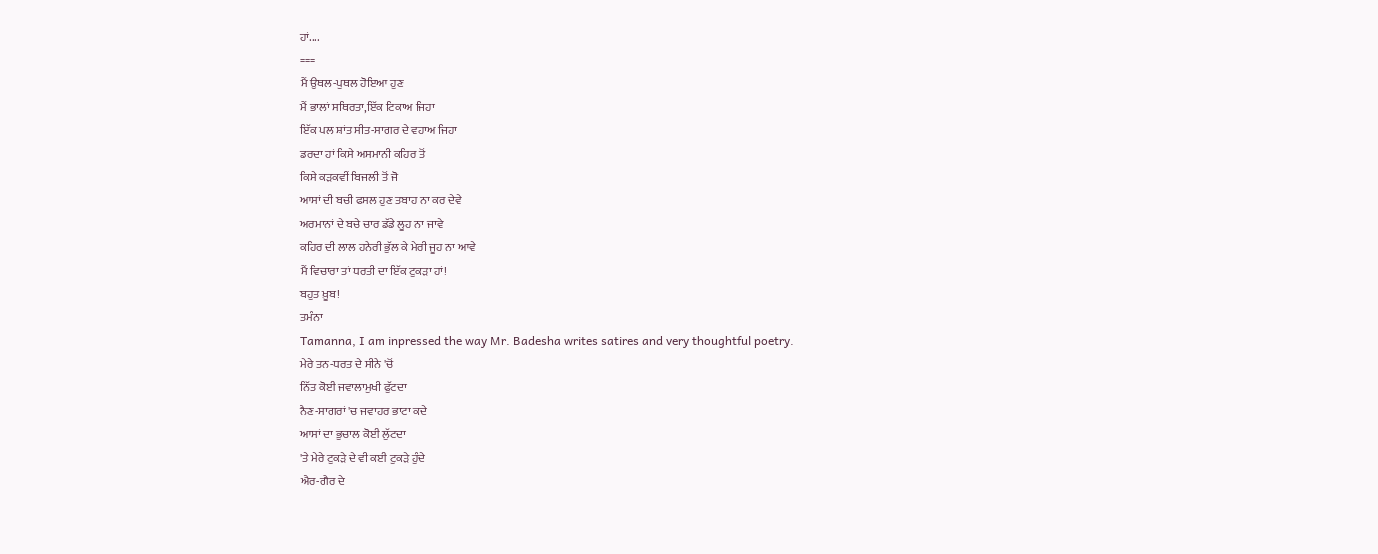ਹਾਂ....
===
ਮੈਂ ਉਥਲ-ਪੁਥਲ ਹੋਇਆ ਹੁਣ
ਮੈਂ ਭਾਲਾਂ ਸਥਿਰਤਾ,ਇੱਕ ਟਿਕਾਅ ਜਿਹਾ
ਇੱਕ ਪਲ ਸ਼ਾਂਤ ਸੀਤ-ਸਾਗਰ ਦੇ ਵਹਾਅ ਜਿਹਾ
ਡਰਦਾ ਹਾਂ ਕਿਸੇ ਅਸਮਾਨੀ ਕਹਿਰ ਤੋਂ
ਕਿਸੇ ਕੜਕਵੀਂ ਬਿਜਲੀ ਤੋਂ ਜੋ
ਆਸਾਂ ਦੀ ਬਚੀ ਫਸਲ ਹੁਣ ਤਬਾਹ ਨਾ ਕਰ ਦੇਵੇ
ਅਰਮਾਨਾਂ ਦੇ ਬਚੇ ਚਾਰ ਡੱਡੇ ਲੂਹ ਨਾ ਜਾਵੇ
ਕਹਿਰ ਦੀ ਲਾਲ ਹਨੇਰੀ ਭੁੱਲ ਕੇ ਮੇਰੀ ਜੂਹ ਨਾ ਆਵੇ
ਮੈਂ ਵਿਚਾਰਾ ਤਾਂ ਧਰਤੀ ਦਾ ਇੱਕ ਟੁਕੜਾ ਹਾਂ!
ਬਹੁਤ ਖ਼ੂਬ!
ਤਮੰਨਾ
Tamanna, I am inpressed the way Mr. Badesha writes satires and very thoughtful poetry.
ਮੇਰੇ ਤਨ-ਧਰਤ ਦੇ ਸੀਨੇ 'ਚੋਂ
ਨਿੱਤ ਕੋਈ ਜਵਾਲਾਮੁਖੀ ਫੁੱਟਦਾ
ਨੈਣ-ਸਾਗਰਾਂ 'ਚ ਜਵਾਹਰ ਭਾਟਾ ਕਦੇ
ਆਸਾਂ ਦਾ ਭੁਚਾਲ ਕੋਈ ਲੁੱਟਦਾ
'ਤੇ ਮੇਰੇ ਟੁਕੜੇ ਦੇ ਵੀ ਕਈ ਟੁਕੜੇ ਹੁੰਦੇ
ਐਰ-ਗੈਰ ਦੇ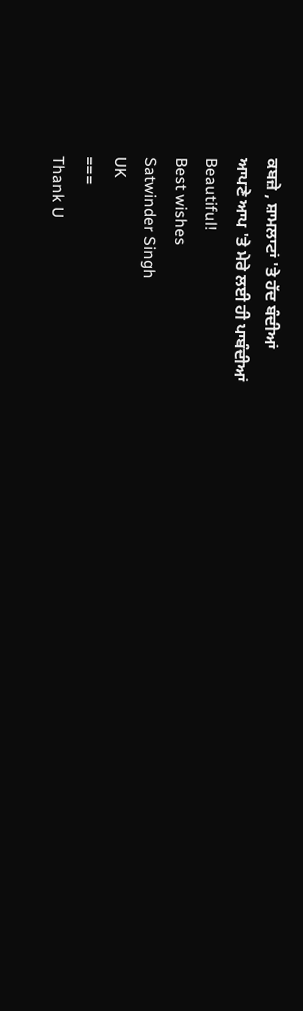ਕਬਜ਼ੇ , ਸ਼ਾਮਲਾਟਾਂ 'ਤੇ ਹੱਦ ਬੰਦੀਆਂ
ਆਪਣੇ ਆਪ 'ਤੇ ਮੇਰੇ ਲਈ ਹੀ ਪਾਬੰਦੀਆਂ
Beautiful!
Best wishes
Satwinder Singh
UK
===
Thank U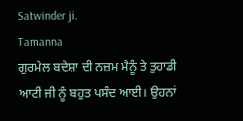Satwinder ji.
Tamanna
ਗੁਰਮੇਲ ਬਦੇਸ਼ਾ ਦੀ ਨਜ਼ਮ ਮੈਨੂੰ ਤੇ ਤੁਹਾਡੀ ਆਟੀ ਜੀ ਨੂੰ ਬਹੁਤ ਪਸੰਦ ਆਈ। ਉਹਨਾਂ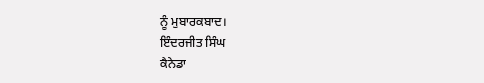ਨੂੰ ਮੁਬਾਰਕਬਾਦ।
ਇੰਦਰਜੀਤ ਸਿੰਘ
ਕੈਨੇਡਾ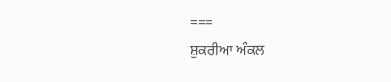===
ਸ਼ੁਕਰੀਆ ਅੰਕਲ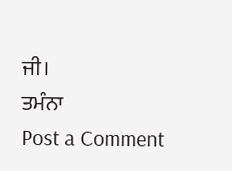ਜੀ।
ਤਮੰਨਾ
Post a Comment